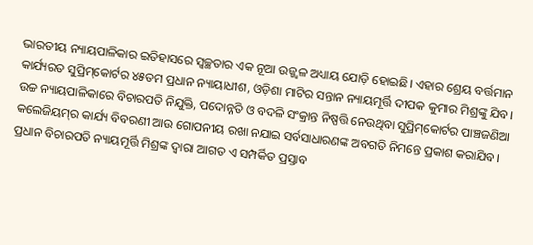ଭାରତୀୟ ନ୍ୟାୟପାଳିକାର ଇତିହାସରେ ସ୍ୱଚ୍ଛତାର ଏକ ନୂଆ ଉଜ୍ଜ୍ୱଳ ଅଧ୍ୟାୟ ଯୋଡ଼ି ହୋଇଛି। ଏହାର ଶ୍ରେୟ ବର୍ତ୍ତମାନ କାର୍ଯ୍ୟରତ ସୁପ୍ରିମ୍‌କୋର୍ଟର ୪୫ତମ ପ୍ରଧାନ ନ୍ୟାୟାଧୀଶ, ଓଡ଼ିଶା ମାଟିର ସନ୍ତାନ ନ୍ୟାୟମୂର୍ତ୍ତି ଦୀପକ କୁମାର ମିଶ୍ରଙ୍କୁ ଯିବ। ଉଚ୍ଚ ନ୍ୟାୟପାଳିକାରେ ବିଚାରପତି ନିଯୁକ୍ତି, ପଦୋନ୍ନତି ଓ ବଦଳି ସଂକ୍ରାନ୍ତ ନିଷ୍ପତ୍ତି ନେଉଥିବା ସୁପ୍ରିମ୍‌କୋର୍ଟର ପାଞ୍ଚଜଣିଆ କଲେଜିୟମ୍‌ର କାର୍ଯ୍ୟ ବିବରଣୀ ଆଉ ଗୋପନୀୟ ରଖା ନଯାଇ ସର୍ବସାଧାରଣଙ୍କ ଅବଗତି ନିମନ୍ତେ ପ୍ରକାଶ କରାଯିବ। ପ୍ରଧାନ ବିଚାରପତି ନ୍ୟାୟମୂର୍ତ୍ତି ମିଶ୍ରଙ୍କ ଦ୍ୱାରା ଆଗତ ଏ ସମ୍ପର୍କିତ ପ୍ରସ୍ତାବ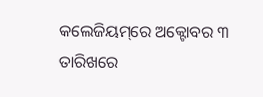କଲେଜିୟମ୍‌ରେ ଅକ୍ଟୋବର ୩ ତାରିଖରେ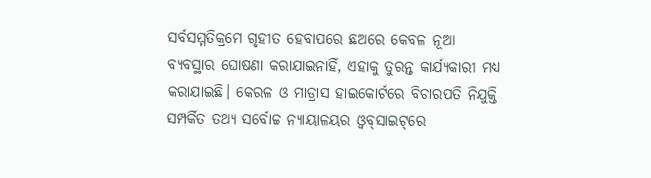ସର୍ବସମ୍ମତିକ୍ରମେ ଗୃହୀତ ହେବାପରେ ଛଅରେ କେବଳ ନୂଆ ବ୍ୟବସ୍ଥାର ଘୋଷଣା କରାଯାଇନାହିଁ, ଏହାକୁ ତୁରନ୍ତ କାର୍ଯ୍ୟକାରୀ ମଧ୍ୟ କରାଯାଇଛି। କେରଳ ଓ ମାଡ୍ରାସ ହାଇକୋର୍ଟରେ ବିଚାରପତି ନିଯୁକ୍ତି ସମ୍ପର୍କିତ ତଥ୍ୟ ସର୍ବୋଚ୍ଚ ନ୍ୟାୟାଳୟର ଓ୍ଵବ୍‌ସାଇଟ୍‌ରେ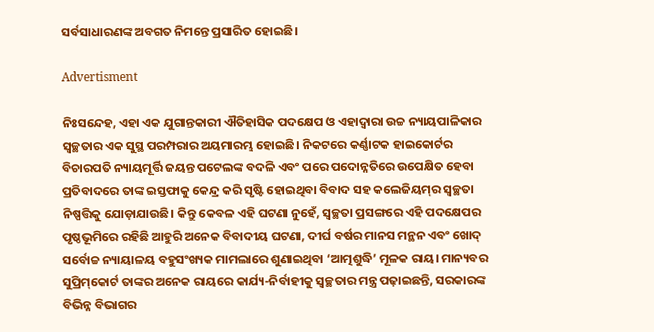ସର୍ବସାଧାରଣଙ୍କ ଅବଗତ ନିମନ୍ତେ ପ୍ରସାରିତ ହୋଇଛି।

Advertisment

ନିଃସନ୍ଦେହ, ଏହା ଏକ ଯୁଗାନ୍ତକାରୀ ଐତିହାସିକ ପଦକ୍ଷେପ ଓ ଏହାଦ୍ୱାରା ଉଚ୍ଚ ନ୍ୟାୟପାଳିକାର ସ୍ୱଚ୍ଛତାର ଏକ ସୁସ୍ଥ ପରମ୍ପରାର ଅୟମାରମ୍ଭ ହୋଇଛି। ନିକଟରେ କର୍ଣ୍ଣାଟକ ହାଇକୋର୍ଟର ବିଚାରପତି ନ୍ୟାୟମୂର୍ତ୍ତି ଜୟନ୍ତ ପଟେଲଙ୍କ ବଦଳି ଏବଂ ପରେ ପଦୋନ୍ନତିରେ ଉପେକ୍ଷିତ ହେବା ପ୍ରତିବାଦରେ ତାଙ୍କ ଇସ୍ତଫାକୁ କେନ୍ଦ୍ର କରି ସୃଷ୍ଟି ହୋଇଥିବା ବିବାଦ ସହ କଲେଜିୟମ୍‌ର ସ୍ୱଚ୍ଛତା ନିଷ୍ପତ୍ତିକୁ ଯୋଡ଼ାଯାଉଛି। କିନ୍ତୁ କେବଳ ଏହି ଘଟଣା ନୁହେଁ, ସ୍ୱଚ୍ଛତା ପ୍ରସଙ୍ଗରେ ଏହି ପଦକ୍ଷେପର ପୃଷ୍ଠଭୂମିରେ ରହିଛି ଆହୁରି ଅନେକ ବିବାଦୀୟ ଘଟଣା, ଦୀର୍ଘ ବର୍ଷର ମାନସ ମନ୍ଥନ ଏବଂ ଖୋଦ୍‌ ସର୍ବୋଚ୍ଚ ନ୍ୟାୟାଳୟ ବହୁସଂଖ୍ୟକ ମାମଲାରେ ଶୁଣାଇଥିବା ‘ଆତ୍ମଶୁଦ୍ଧି’ ମୂଳକ ରାୟ। ମାନ୍ୟବର ସୁପ୍ରିମ୍‌କୋର୍ଟ ତାଙ୍କର ଅନେକ ରାୟରେ କାର୍ଯ୍ୟ-ନିର୍ବାହୀକୁ ସ୍ୱଚ୍ଛତାର ମନ୍ତ୍ର ପଢ଼ାଇଛନ୍ତି, ସରକାରଙ୍କ ବିଭିନ୍ନ ବିଭାଗର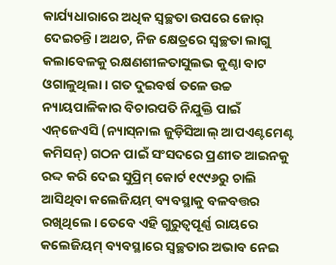କାର୍ଯ୍ୟଧାରାରେ ଅଧିକ ସ୍ୱଚ୍ଛତା ଉପରେ ଜୋର୍‌ ଦେଇଚନ୍ତି। ଅଥଚ, ନିଜ କ୍ଷେତ୍ରରେ ସ୍ୱଚ୍ଛତା ଲାଗୁ କଲାବେଳକୁ ରକ୍ଷଣଶୀଳତାସୁଲଭ କୁଣ୍ଠା ବାଟ ଓଗାଳୁଥିଲା। ଗତ ଦୁଇବର୍ଷ ତଳେ ଉଚ୍ଚ ନ୍ୟାୟପାଳିକାର ବିଚାରପତି ନିଯୁକ୍ତି ପାଇଁ ଏନ୍‌ଜେଏସି (ନ୍ୟାସ୍‌ନାଲ ଜୁଡ଼ିସିଆଲ୍‌ ଆପଏଣ୍ଟମେଣ୍ଟ କମିସନ୍‌) ଗଠନ ପାଇଁ ସଂସଦରେ ପ୍ରଣୀତ ଆଇନକୁ ରଦ୍ଦ କରି ଦେଇ ସୁପ୍ରିମ୍‌ କୋର୍ଟ ୧୯୯୬ରୁ ଚାଲି ଆସିଥିବା କଲେଜିୟମ୍‌ ବ୍ୟବସ୍ଥାକୁ ବଳବତ୍ତର ରଖିଥିଲେ। ତେବେ ଏହି ଗୁରୁତ୍ୱପୂର୍ଣ୍ଣ ରାୟରେ କଲେଜିୟମ୍‌ ବ୍ୟବସ୍ଥାରେ ସ୍ୱଚ୍ଛତାର ଅଭାବ ନେଇ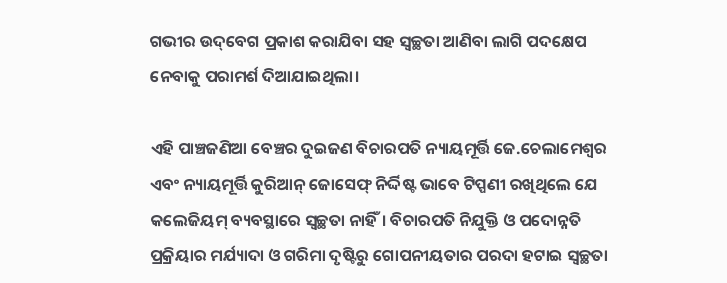ଗଭୀର ଉଦ୍‌ବେଗ ପ୍ରକାଶ କରାଯିବା ସହ ସ୍ୱଚ୍ଛତା ଆଣିବା ଲାଗି ପଦକ୍ଷେପ ନେବାକୁ ପରାମର୍ଶ ଦିଆଯାଇଥିଲା।

ଏହି ପାଞ୍ଚଜଣିଆ ବେଞ୍ଚର ଦୁଇଜଣ ବିଚାରପତି ନ୍ୟାୟମୂର୍ତ୍ତି ଜେ.ଚେଲାମେଶ୍ୱର ଏବଂ ନ୍ୟାୟମୂର୍ତ୍ତି କୁରିଆନ୍‌ ଜୋସେଫ୍‌ ନିର୍ଦ୍ଦିଷ୍ଟ ଭାବେ ଟିପ୍ପଣୀ ରଖିଥିଲେ ଯେ କଲେଜିୟମ୍‌ ବ୍ୟବସ୍ଥାରେ ସ୍ୱଚ୍ଛତା ନାହିଁ। ବିଚାରପତି ନିଯୁକ୍ତି ଓ ପଦୋନ୍ନତି ପ୍ରକ୍ରିୟାର ମର୍ଯ୍ୟାଦା ଓ ଗରିମା ଦୃଷ୍ଟିରୁ ଗୋପନୀୟତାର ପରଦା ହଟାଇ ସ୍ୱଚ୍ଛତା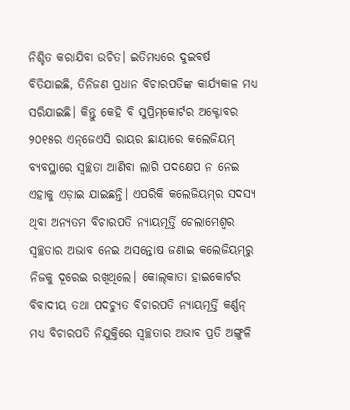ନିଶ୍ଚିତ କରାଯିବା ଉଚିତ। ଇତିମଧ୍ୟରେ ଦୁଇବର୍ଷ ବିତିଯାଇଛି, ତିନିଜଣ ପ୍ରଧାନ ବିଚାରପତିଙ୍କ କାର୍ଯ୍ୟକାଳ ମଧ୍ୟ ସରିଯାଇଛି। କିନ୍ତୁ କେହି ବି ସୁପ୍ରିମ୍‌କୋର୍ଟର ଅକ୍ଟୋବର ୨୦୧୫ର ଏନ୍‌ଜେଏସି ରାୟର ଛାୟାରେ କଲେଜିୟମ୍‌ ବ୍ୟବସ୍ଥାରେ ସ୍ୱଚ୍ଛତା ଆଣିବା ଲାଗି ପଦକ୍ଷେପ ନ ନେଇ ଏହାକୁ ଏଡ଼ାଇ ଯାଇଛନ୍ତି। ଏପରିକି କଲେଜିୟମ୍‌ର ସଦସ୍ୟ ଥିବା ଅନ୍ୟତମ ବିଚାରପତି ନ୍ୟାୟମୂର୍ତ୍ତି ଚେଲାମେଶ୍ୱର ସ୍ୱଚ୍ଛତାର ଅଭାବ ନେଇ ଅସନ୍ତୋଷ ଜଣାଇ କଲେଜିୟମ୍‌ରୁ ନିଜକୁ ଦୂରେଇ ରଖିଥିଲେ। କୋଲ୍‌କାତା ହାଇକୋର୍ଟର ବିବାଦୀୟ ତଥା ପଦଚ୍ୟୁତ ବିଚାରପତି ନ୍ୟାୟମୂର୍ତ୍ତି କର୍ଣ୍ଣନ୍‌ ମଧ୍ୟ ବିଚାରପତି ନିଯୁକ୍ତିରେ ସ୍ୱଚ୍ଛତାର ଅଭାବ ପ୍ରତି ଅଙ୍ଗୁଳି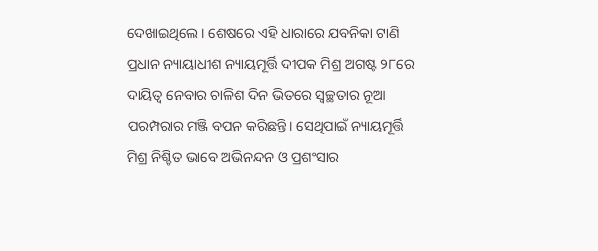ଦେଖାଇଥିଲେ। ଶେଷରେ ଏହି ଧାରାରେ ଯବନିକା ଟାଣି ପ୍ରଧାନ ନ୍ୟାୟାଧୀଶ ନ୍ୟାୟମୂର୍ତ୍ତି ଦୀପକ ମିଶ୍ର ଅଗଷ୍ଟ ୨୮ରେ ଦାୟିତ୍ୱ ନେବାର ଚାଳିଶ ଦିନ ଭିତରେ ସ୍ୱଚ୍ଛତାର ନୂଆ ପରମ୍ପରାର ମଞ୍ଜି ବପନ କରିଛନ୍ତି। ସେଥିପାଇଁ ନ୍ୟାୟମୂର୍ତ୍ତି ମିଶ୍ର ନିଶ୍ଚିତ ଭାବେ ଅଭିନନ୍ଦନ ଓ ପ୍ରଶଂସାର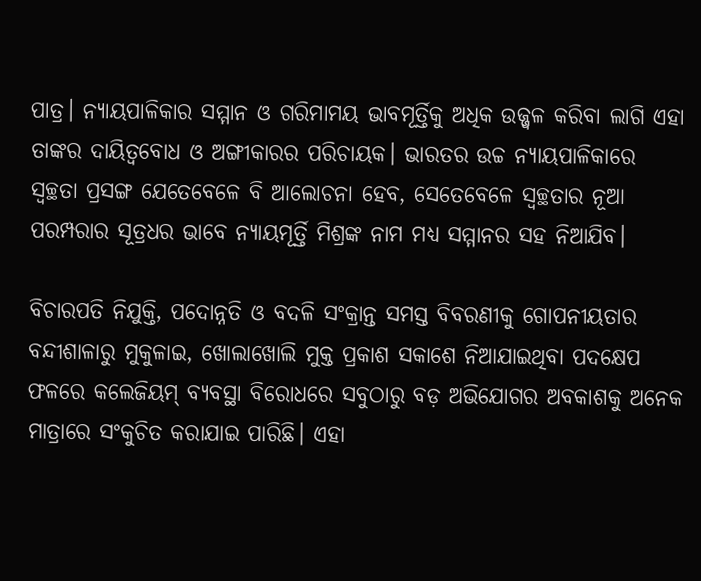ପାତ୍ର। ନ୍ୟାୟପାଳିକାର ସମ୍ମାନ ଓ ଗରିମାମୟ ଭାବମୂର୍ତ୍ତିକୁ ଅଧିକ ଉଜ୍ଜ୍ୱଳ କରିବା ଲାଗି ଏହା ତାଙ୍କର ଦାୟିତ୍ୱବୋଧ ଓ ଅଙ୍ଗୀକାରର ପରିଚାୟକ। ଭାରତର ଉଚ୍ଚ ନ୍ୟାୟପାଳିକାରେ ସ୍ୱଚ୍ଛତା ପ୍ରସଙ୍ଗ ଯେତେବେଳେ ବି ଆଲୋଚନା ହେବ, ସେତେବେଳେ ସ୍ୱଚ୍ଛତାର ନୂଆ ପରମ୍ପରାର ସୂତ୍ରଧର ଭାବେ ନ୍ୟାୟମୂର୍ତ୍ତି ମିଶ୍ରଙ୍କ ନାମ ମଧ୍ୟ ସମ୍ମାନର ସହ ନିଆଯିବ।

ବିଚାରପତି ନିଯୁକ୍ତି, ପଦୋନ୍ନତି ଓ ବଦଳି ସଂକ୍ରାନ୍ତ ସମସ୍ତ ବିବରଣୀକୁ ଗୋପନୀୟତାର ବନ୍ଦୀଶାଳାରୁ ମୁକୁଳାଇ, ଖୋଲାଖୋଲି ମୁକ୍ତ ପ୍ରକାଶ ସକାଶେ ନିଆଯାଇଥିବା ପଦକ୍ଷେପ ଫଳରେ କଲେଜିୟମ୍‌ ବ୍ୟବସ୍ଥା ବିରୋଧରେ ସବୁଠାରୁ ବଡ଼ ଅଭିଯୋଗର ଅବକାଶକୁ ଅନେକ ମାତ୍ରାରେ ସଂକୁଚିତ କରାଯାଇ ପାରିଛି। ଏହା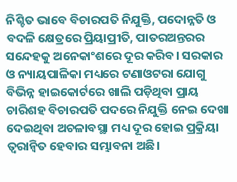ନିଶ୍ଚିତ ଭାବେ ବିଚାରପତି ନିଯୁକ୍ତି, ପଦୋନ୍ନତି ଓ ବଦଳି କ୍ଷେତ୍ରରେ ପ୍ରିୟାପ୍ରୀତି, ପାତରଅନ୍ତରର ସନ୍ଦେହକୁ ଅନେକାଂଶରେ ଦୂର କରିବ। ସରକାର ଓ ନ୍ୟାୟପାଳିକା ମଧ୍ୟରେ ଟଣାଓଟରା ଯୋଗୁ ବିଭିନ୍ନ ହାଇକୋର୍ଟରେ ଖାଲି ପଡ଼ିଥିବା ପ୍ରାୟ ଚାରିଶହ ବିଚାରପତି ପଦରେ ନିଯୁକ୍ତି ନେଇ ଦେଖା ଦେଇଥିବା ଅଚଳାବସ୍ଥା ମଧ୍ୟ ଦୂର ହୋଇ ପ୍ରକ୍ରିୟା ତ୍ୱରାନ୍ଵିତ ହେବାର ସମ୍ଭାବନା ଅଛି।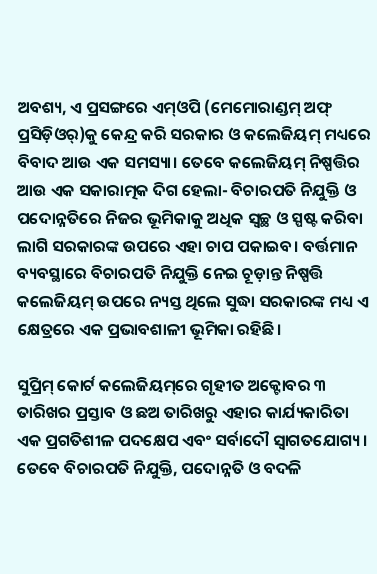ଅବଶ୍ୟ, ଏ ପ୍ରସଙ୍ଗରେ ଏମ୍‌ଓପି (ମେମୋରାଣ୍ଡମ୍‌ ଅଫ୍‌ ପ୍ରସିଡ଼ିଓର୍‌)କୁ କେନ୍ଦ୍ର କରି ସରକାର ଓ କଲେଜିୟମ୍‌ ମଧ୍ୟରେ ବିବାଦ ଆଉ ଏକ ସମସ୍ୟା। ତେବେ କଲେଜିୟମ୍‌ ନିଷ୍ପତ୍ତିର ଆଉ ଏକ ସକାରାତ୍ମକ ଦିଗ ହେଲା- ବିଚାରପତି ନିଯୁକ୍ତି ଓ ପଦୋନ୍ନତିରେ ନିଜର ଭୂମିକାକୁ ଅଧିକ ସ୍ୱଚ୍ଛ ଓ ସ୍ପଷ୍ଟ କରିବା ଲାଗି ସରକାରଙ୍କ ଉପରେ ଏହା ଚାପ ପକାଇବ। ବର୍ତ୍ତମାନ ବ୍ୟବସ୍ଥାରେ ବିଚାରପତି ନିଯୁକ୍ତି ନେଇ ଚୂଡ଼ାନ୍ତ ନିଷ୍ପତ୍ତି କଲେଜିୟମ୍‌ ଉପରେ ନ୍ୟସ୍ତ ଥିଲେ ସୁଦ୍ଧା ସରକାରଙ୍କ ମଧ୍ୟ ଏ କ୍ଷେତ୍ରରେ ଏକ ପ୍ରଭାବଶାଳୀ ଭୂମିକା ରହିଛି।

ସୁପ୍ରିମ୍‌ କୋର୍ଟ କଲେଜିୟମ୍‌ରେ ଗୃହୀତ ଅକ୍ଟୋବର ୩ ତାରିଖର ପ୍ରସ୍ତାବ ଓ ଛଅ ତାରିଖରୁ ଏହାର କାର୍ଯ୍ୟକାରିତା ଏକ ପ୍ରଗତିଶୀଳ ପଦକ୍ଷେପ ଏବଂ ସର୍ବାଦୌ ସ୍ୱାଗତଯୋଗ୍ୟ। ତେବେ ବିଚାରପତି ନିଯୁକ୍ତି, ପଦୋନ୍ନତି ଓ ବଦଳି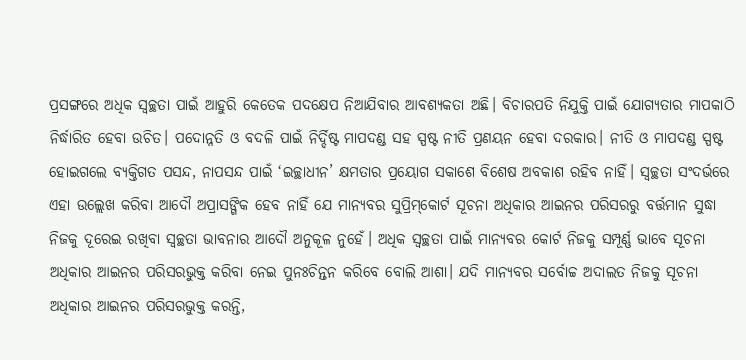ପ୍ରସଙ୍ଗରେ ଅଧିକ ସ୍ୱଚ୍ଛତା ପାଇଁ ଆହୁରି କେତେକ ପଦକ୍ଷେପ ନିଆଯିବାର ଆବଶ୍ୟକତା ଅଛି। ବିଚାରପତି ନିଯୁକ୍ତି ପାଇଁ ଯୋଗ୍ୟତାର ମାପକାଠି ନିର୍ଦ୍ଧାରିତ ହେବା ଉଚିତ। ପଦୋନ୍ନତି ଓ ବଦଳି ପାଇଁ ନିର୍ଦ୍ଦିଷ୍ଟ ମାପଦଣ୍ଡ ସହ ସ୍ପଷ୍ଟ ନୀତି ପ୍ରଣୟନ ହେବା ଦରକାର। ନୀତି ଓ ମାପଦଣ୍ଡ ସ୍ପଷ୍ଟ ହୋଇଗଲେ ବ୍ୟକ୍ତିଗତ ପସନ୍ଦ, ନାପସନ୍ଦ ପାଇଁ ‘ଇଚ୍ଛାଧୀନ’ କ୍ଷମତାର ପ୍ରୟୋଗ ସକାଶେ ବିଶେଷ ଅବକାଶ ରହିବ ନାହିଁ। ସ୍ୱଚ୍ଛତା ସଂଦର୍ଭରେ ଏହା ଉଲ୍ଲେଖ କରିବା ଆଦୌ ଅପ୍ରାସଙ୍ଗିକ ହେବ ନାହିଁ ଯେ ମାନ୍ୟବର ସୁପ୍ରିମ୍‌କୋର୍ଟ ସୂଚନା ଅଧିକାର ଆଇନର ପରିସରରୁ ବର୍ତ୍ତମାନ ସୁଦ୍ଧା ନିଜକୁ ଦୂରେଇ ରଖିବା ସ୍ୱଚ୍ଛତା ଭାବନାର ଆଦୌ ଅନୁକୂଳ ନୁହେଁ। ଅଧିକ ସ୍ୱଚ୍ଛତା ପାଇଁ ମାନ୍ୟବର କୋର୍ଟ ନିଜକୁ ସମ୍ପୂର୍ଣ୍ଣ ଭାବେ ସୂଚନା ଅଧିକାର ଆଇନର ପରିସରଭୁକ୍ତ କରିବା ନେଇ ପୁନଃଚିନ୍ତନ କରିବେ ବୋଲି ଆଶା। ଯଦି ମାନ୍ୟବର ସର୍ବୋଚ୍ଚ ଅଦାଲତ ନିଜକୁ ସୂଚନା ଅଧିକାର ଆଇନର ପରିସରଭୁକ୍ତ କରନ୍ତି,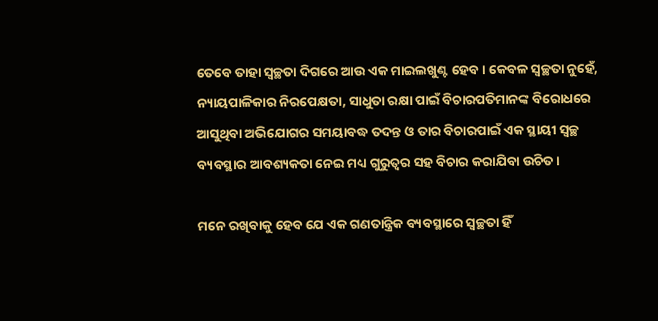ତେବେ ତାହା ସ୍ୱଚ୍ଛତା ଦିଗରେ ଆଉ ଏକ ମାଇଲଖୁଣ୍ଟ ହେବ। କେବଳ ସ୍ୱଚ୍ଛତା ନୁହେଁ, ନ୍ୟାୟପାଳିକାର ନିରପେକ୍ଷତା, ସାଧୁତା ରକ୍ଷା ପାଇଁ ବିଚାରପତିମାନଙ୍କ ବିରୋଧରେ ଆସୁଥିବା ଅଭିଯୋଗର ସମୟାବଦ୍ଧ ତଦନ୍ତ ଓ ତାର ବିଚାରପାଇଁ ଏକ ସ୍ଥାୟୀ ସ୍ୱଚ୍ଛ ବ୍ୟବସ୍ଥାର ଆବଶ୍ୟକତା ନେଇ ମଧ୍ୟ ଗୁରୁତ୍ୱର ସହ ବିଚାର କରାଯିବା ଉଚିତ।

ମନେ ରଖିବାକୁ ହେବ ଯେ ଏକ ଗଣତାନ୍ତ୍ରିକ ବ୍ୟବସ୍ଥାରେ ସ୍ୱଚ୍ଛତା ହିଁ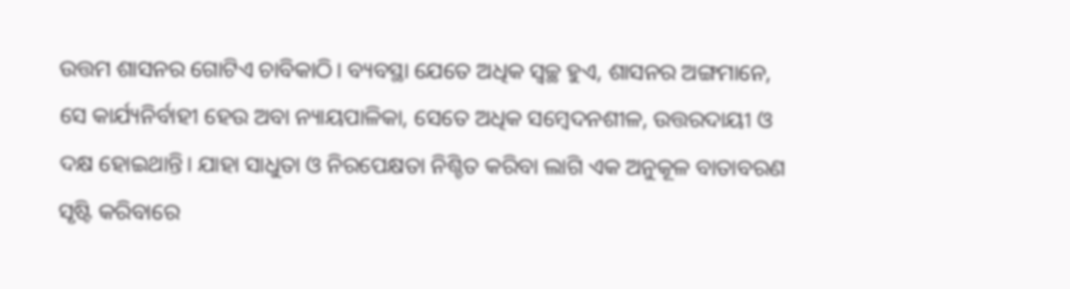ଉତ୍ତମ ଶାସନର ଗୋଟିଏ ଚାବିକାଠି। ବ୍ୟବସ୍ଥା ଯେତେ ଅଧିକ ସ୍ୱଚ୍ଛ ହୁଏ, ଶାସନର ଅଙ୍ଗମାନେ, ସେ କାର୍ଯ୍ୟନିର୍ବାହୀ ହେଉ ଅବା ନ୍ୟାୟପାଳିକା, ସେତେ ଅଧିକ ସମ୍ବେଦନଶୀଳ, ଉତ୍ତରଦାୟୀ ଓ ଦକ୍ଷ ହୋଇଥାନ୍ତି। ଯାହା ସାଧୁତା ଓ ନିରପେକ୍ଷତା ନିଶ୍ଚିତ କରିବା ଲାଗି ଏକ ଅନୁକୂଳ ବାତାବରଣ ସୃଷ୍ଟି କରିବାରେ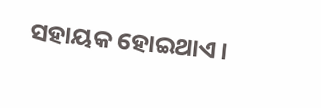ସହାୟକ ହୋଇଥାଏ।